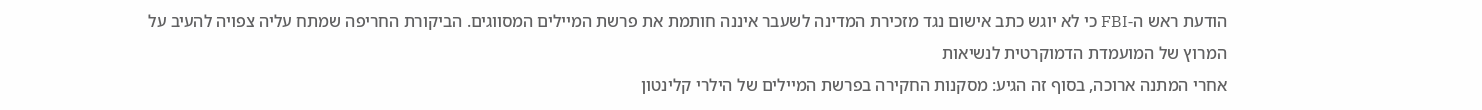הודעת ראש ה-FBI כי לא יוגש כתב אישום נגד מזכירת המדינה לשעבר איננה חותמת את פרשת המיילים המסווגים. הביקורת החריפה שמתח עליה צפויה להעיב על המרוץ של המועמדת הדמוקרטית לנשיאות
אחרי המתנה ארוכה, בסוף זה הגיע: מסקנות החקירה בפרשת המיילים של הילרי קלינטון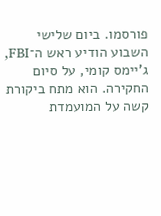פורסמו. ביום שלישי השבוע הודיע ראש ה־FBI, ג'יימס קומי, על סיום החקירה. הוא מתח ביקורת קשה על המועמדת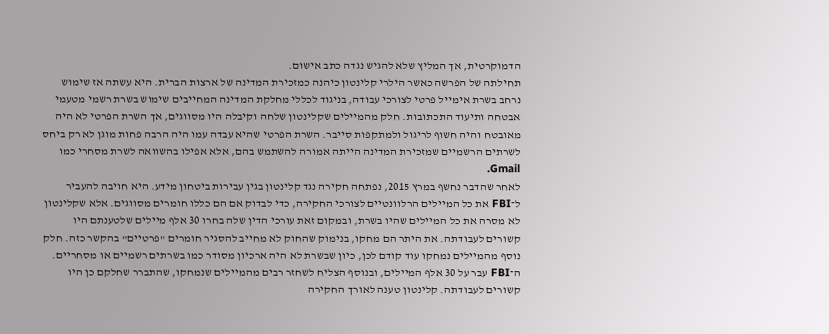הדמוקרטית, אך המליץ שלא להגיש נגדה כתב אישום.
תחילתה של הפרשה כאשר הילרי קלינטון כיהנה כמזכירת המדינה של ארצות הברית. היא עשתה אז שימוש נרחב בשרת אימייל פרטי לצורכי עבודה, בניגוד לכללי מחלקת המדינה המחייבים שימוש בשרת רשמי מטעמי אבטחה ותיעוד התכתובות. חלק מהמיילים שקלינטון שלחה וקיבלה היו מסווגים, אך השרת הפרטי לא היה מאובטח והיה חשוף לריגול ולמתקפות סייבר. השרת הפרטי שהיא עבדה עמו היה הרבה פחות מוגן לא רק ביחס לשרתים הרשמיים שמזכירת המדינה הייתה אמורה להשתמש בהם, אלא אפילו בהשוואה לשרת מסחרי כמו Gmail.
לאחר שהדבר נחשף במרץ 2015, נפתחה חקירה נגד קלינטון בגין עבירות ביטחון מידע. היא חויבה להעביר ל־FBI את כל המיילים הרלוונטיים לצורכי החקירה, כדי לבדוק אם הם כללו חומרים מסווגים. אלא שקלינטון לא מסרה את כל המיילים שהיו בשרת, ובמקום זאת עורכי הדין שלה בחרו 30 אלף מיילים שלטענתם היו קשורים לעבודתה. את היתר הם מחקו, בנימוק שהחוק לא מחייב להסגיר חומרים "פרטיים" בהקשר כזה. חלק נוסף מהמיילים נמחקו עוד קודם לכן, כיון שבשרת לא היה ארכיון מסודר כמו בשרתים רשמיים או מסחריים.
ה־FBI עבר על 30 אלף המיילים, ובנוסף הצליח לשחזר רבים מהמיילים שנמחקו, שהתברר שחלקם כן היו קשורים לעבודתה. קלינטון טענה לאורך החקירה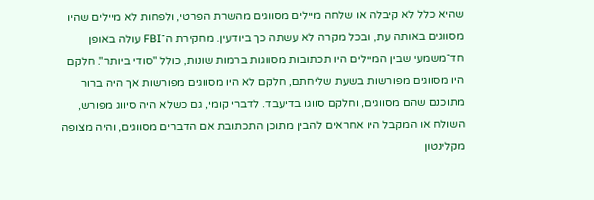שהיא כלל לא קיבלה או שלחה מיילים מסווגים מהשרת הפרטי, ולפחות לא מיילים שהיו מסווגים באותה עת, ובכל מקרה לא עשתה כך ביודעין. מחקירת ה־FBI עולה באופן חד־משמעי שבין המיילים היו תכתובות מסווגות ברמות שונות, כולל "סודי ביותר". חלקם היו מסווגים מפורשות בשעת שליחתם, חלקם לא היו מסווגים מפורשות אך היה ברור מתוכנם שהם מסווגים, וחלקם סווגו בדיעבד. לדברי קומי, גם כשלא היה סיווג מפורש, השולח או המקבל היו אחראים להבין מתוכן התכתובת אם הדברים מסווגים, והיה מצופה מקלינטון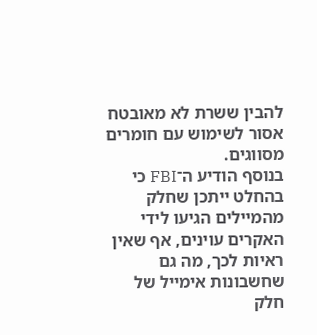להבין ששרת לא מאובטח אסור לשימוש עם חומרים מסווגים.
בנוסף הודיע ה־FBI כי בהחלט ייתכן שחלק מהמיילים הגיעו לידי האקרים עוינים, אף שאין ראיות לכך, מה גם שחשבונות אימייל של חלק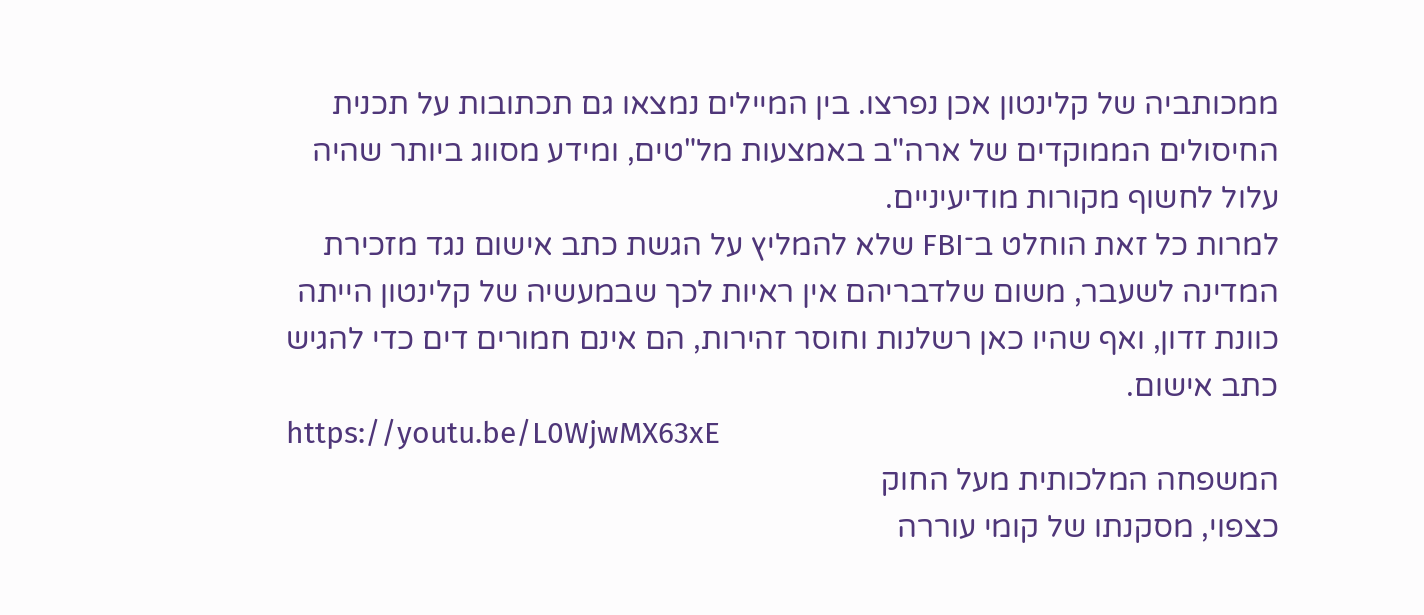ממכותביה של קלינטון אכן נפרצו. בין המיילים נמצאו גם תכתובות על תכנית החיסולים הממוקדים של ארה"ב באמצעות מל"טים, ומידע מסווג ביותר שהיה עלול לחשוף מקורות מודיעיניים.
למרות כל זאת הוחלט ב־FBI שלא להמליץ על הגשת כתב אישום נגד מזכירת המדינה לשעבר, משום שלדבריהם אין ראיות לכך שבמעשיה של קלינטון הייתה כוונת זדון, ואף שהיו כאן רשלנות וחוסר זהירות, הם אינם חמורים דים כדי להגיש כתב אישום.
https://youtu.be/L0WjwMX63xE
המשפחה המלכותית מעל החוק
כצפוי, מסקנתו של קומי עוררה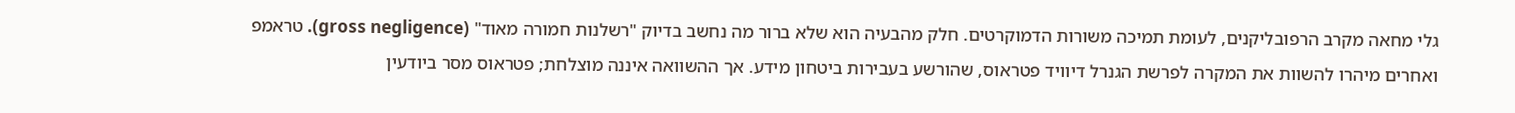גלי מחאה מקרב הרפובליקנים, לעומת תמיכה משורות הדמוקרטים. חלק מהבעיה הוא שלא ברור מה נחשב בדיוק "רשלנות חמורה מאוד" (gross negligence). טראמפ ואחרים מיהרו להשוות את המקרה לפרשת הגנרל דיוויד פטראוס, שהורשע בעבירות ביטחון מידע. אך ההשוואה איננה מוצלחת; פטראוס מסר ביודעין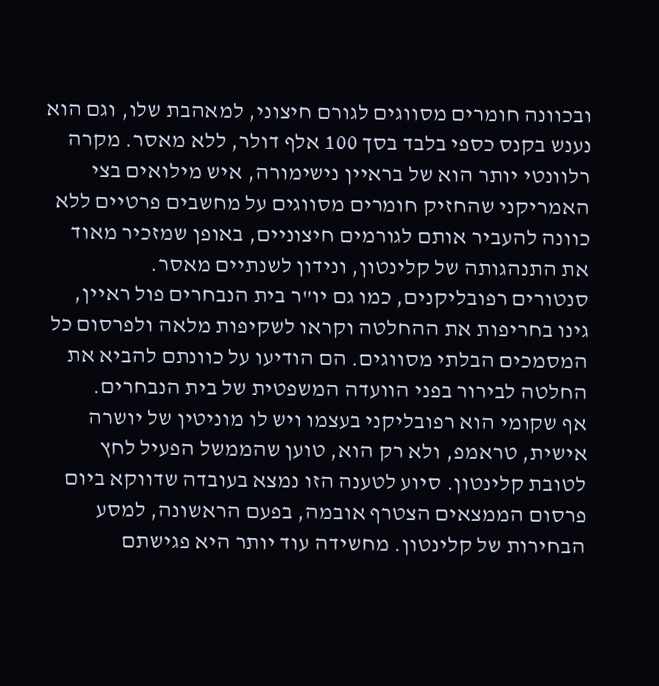ובכוונה חומרים מסווגים לגורם חיצוני, למאהבת שלו, וגם הוא נענש בקנס כספי בלבד בסך 100 אלף דולר, ללא מאסר. מקרה רלוונטי יותר הוא של בראיין נישימורה, איש מילואים בצי האמריקני שהחזיק חומרים מסווגים על מחשבים פרטיים ללא כוונה להעביר אותם לגורמים חיצוניים, באופן שמזכיר מאוד את התנהגותה של קלינטון, ונידון לשנתיים מאסר.
סנטורים רפובליקנים, כמו גם יו"ר בית הנבחרים פול ראיין, גינו בחריפות את ההחלטה וקראו לשקיפות מלאה ולפרסום כל המסמכים הבלתי מסווגים. הם הודיעו על כוונתם להביא את החלטה לבירור בפני הוועדה המשפטית של בית הנבחרים.
אף שקומי הוא רפובליקני בעצמו ויש לו מוניטין של יושרה אישית, טראמפ, ולא רק הוא, טוען שהממשל הפעיל לחץ לטובת קלינטון. סיוע לטענה הזו נמצא בעובדה שדווקא ביום פרסום הממצאים הצטרף אובמה, בפעם הראשונה, למסע הבחירות של קלינטון. מחשידה עוד יותר היא פגישתם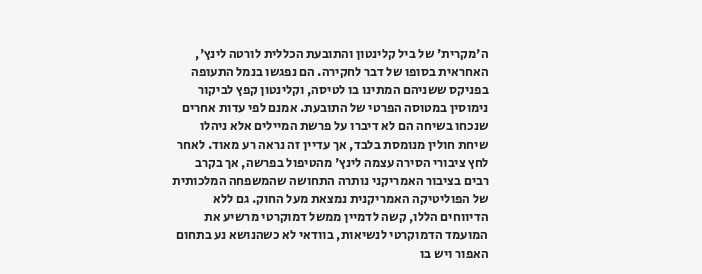ה'מקרית' של ביל קלינטון והתובעת הכללית לורטה לינץ', האחראית בסופו של דבר לחקירה. הם נפגשו בנמל התעופה בפניקס ששניהם המתינו בו לטיסה, וקלינטון קפץ לביקור נימוסין במטוסה הפרטי של התובעת. אמנם לפי עדות אחרים שנכחו בשיחה הם לא דיברו על פרשת המיילים אלא ניהלו שיחת חולין מנומסת בלבד, אך עדיין זה נראה רע מאוד. לאחר לחץ ציבורי הסירה עצמה לינץ' מהטיפול בפרשה, אך בקרב רבים בציבור האמריקני נותרה התחושה שהמשפחה המלכותית של הפוליטיקה האמריקנית נמצאת מעל החוק. גם ללא הדיווחים הללו, קשה לדמיין ממשל דמוקרטי מרשיע את המועמד הדמוקרטי לנשיאות, בוודאי לא כשהנושא נע בתחום האפור ויש בו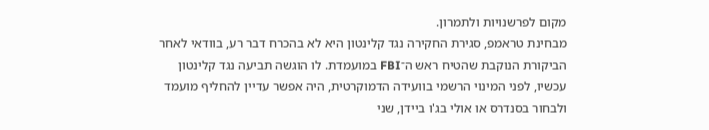מקום לפרשנויות ולתמרון.
מבחינת טראמפ, סגירת החקירה נגד קלינטון היא לא בהכרח דבר רע, בוודאי לאחר הביקורת הנוקבת שהטיח ראש ה־FBI במועמדת. לו הוגשה תביעה נגד קלינטון עכשיו, לפני המינוי הרשמי בוועידה הדמוקרטית, היה אפשר עדיין להחליף מועמד ולבחור בסנדרס או אולי בג'ו ביידן, שני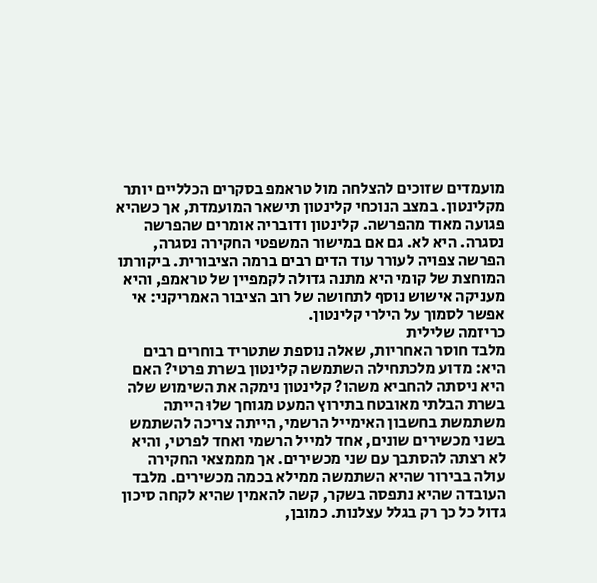מועמדים שזוכים להצלחה מול טראמפ בסקרים הכלליים יותר מקלינטון. במצב הנוכחי קלינטון תישאר המועמדת, אך כשהיא פגועה מאוד מהפרשה. קלינטון ודובריה אומרים שהפרשה נסגרה. היא לא. גם אם במישור המשפטי החקירה נסגרה, הפרשה צפויה לעורר עוד הדים רבים ברמה הציבורית. ביקורתו המוחצת של קומי היא מתנה גדולה לקמפיין של טראמפ, והיא מעניקה אישוש נוסף לתחושה של רוב הציבור האמריקני: אי אפשר לסמוך על הילרי קלינטון.
כריזמה שלילית
מלבד חוסר האחריות, שאלה נוספת שתטריד בוחרים רבים היא: מדוע מלכתחילה השתמשה קלינטון בשרת פרטי? האם היא ניסתה להחביא משהו? קלינטון נימקה את השימוש שלה בשרת הבלתי מאובטח בתירוץ המעט מגוחך שלוּ הייתה משתמשת בחשבון האימייל הרשמי, הייתה צריכה להשתמש בשני מכשירים שונים, אחד למייל הרשמי ואחד לפרטי, והיא לא רצתה להסתבך עם שני מכשירים. אך מממצאי החקירה עולה בבירור שהיא השתמשה ממילא בכמה מכשירים. מלבד העובדה שהיא נתפסה בשקר, קשה להאמין שהיא לקחה סיכון גדול כל כך רק בגלל עצלנות. כמובן,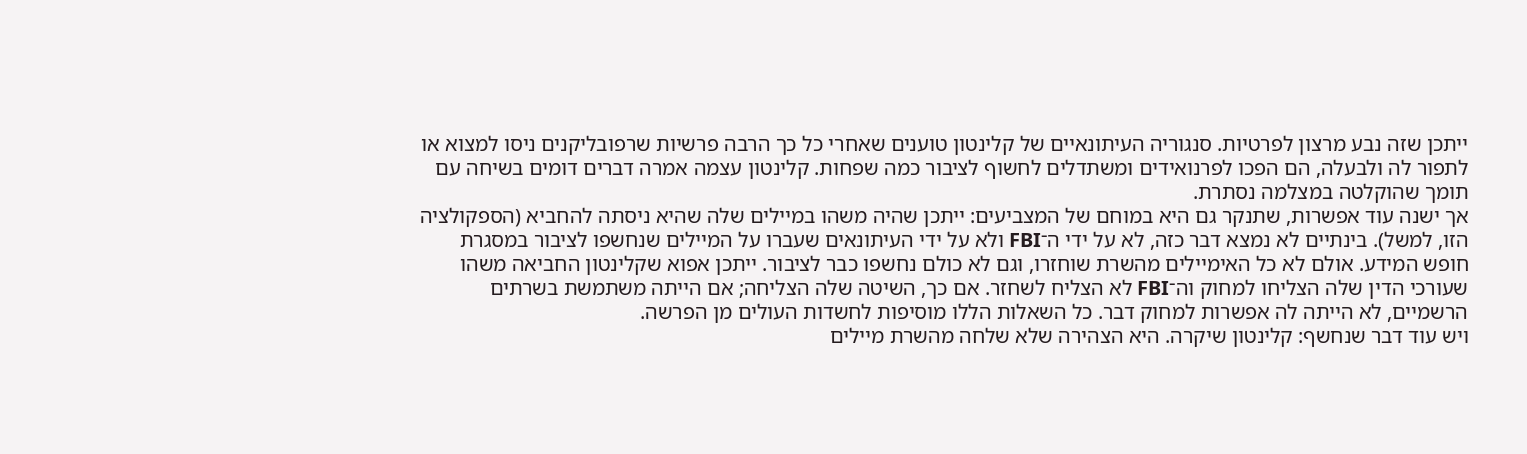ייתכן שזה נבע מרצון לפרטיות. סנגוריה העיתונאיים של קלינטון טוענים שאחרי כל כך הרבה פרשיות שרפובליקנים ניסו למצוא או לתפור לה ולבעלה, הם הפכו לפרנואידים ומשתדלים לחשוף לציבור כמה שפחות. קלינטון עצמה אמרה דברים דומים בשיחה עם תומך שהוקלטה במצלמה נסתרת.
אך ישנה עוד אפשרות, שתנקר גם היא במוחם של המצביעים: ייתכן שהיה משהו במיילים שלה שהיא ניסתה להחביא (הספקולציה הזו, למשל). בינתיים לא נמצא דבר כזה, לא על ידי ה־FBI ולא על ידי העיתונאים שעברו על המיילים שנחשפו לציבור במסגרת חופש המידע. אולם לא כל האימיילים מהשרת שוחזרו, וגם לא כולם נחשפו כבר לציבור. ייתכן אפוא שקלינטון החביאה משהו שעורכי הדין שלה הצליחו למחוק וה־FBI לא הצליח לשחזר. אם כך, השיטה שלה הצליחה; אם הייתה משתמשת בשרתים הרשמיים, לא הייתה לה אפשרות למחוק דבר. כל השאלות הללו מוסיפות לחשדות העולים מן הפרשה.
ויש עוד דבר שנחשף: קלינטון שיקרה. היא הצהירה שלא שלחה מהשרת מיילים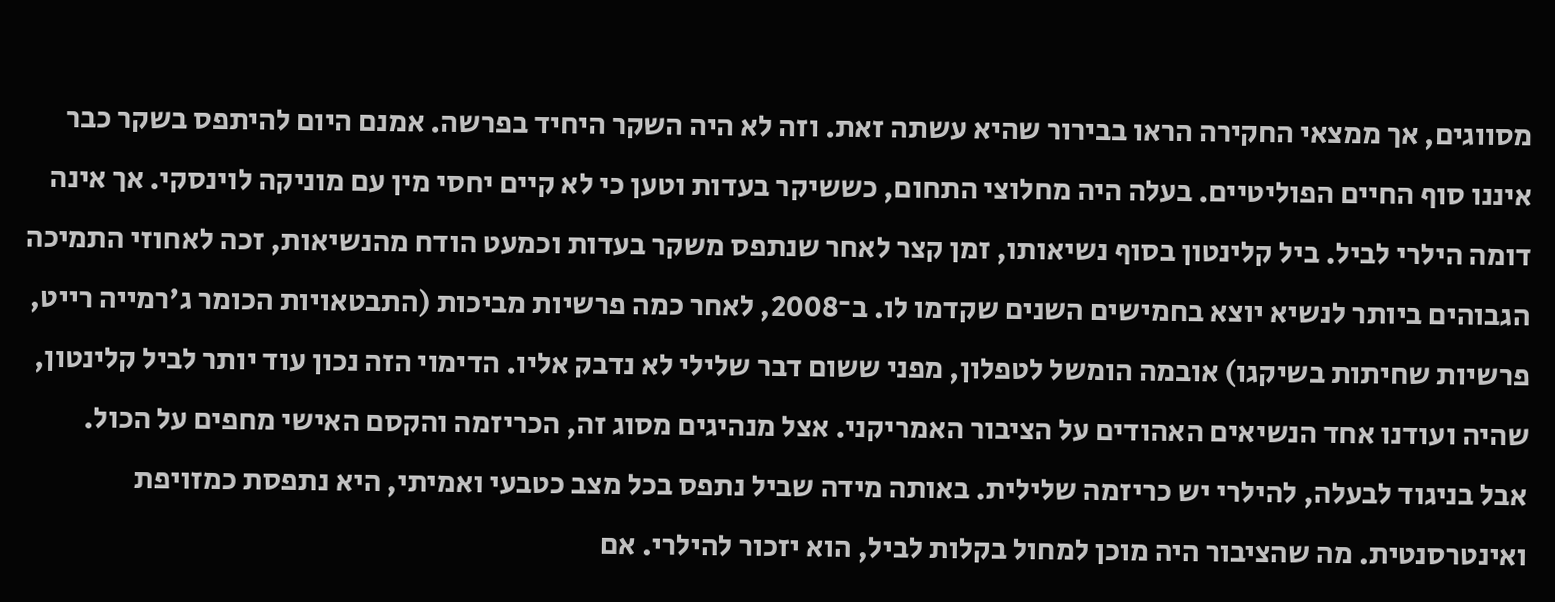מסווגים, אך ממצאי החקירה הראו בבירור שהיא עשתה זאת. וזה לא היה השקר היחיד בפרשה. אמנם היום להיתפס בשקר כבר איננו סוף החיים הפוליטיים. בעלה היה מחלוצי התחום, כששיקר בעדות וטען כי לא קיים יחסי מין עם מוניקה לוינסקי. אך אינה דומה הילרי לביל. ביל קלינטון בסוף נשיאותו, זמן קצר לאחר שנתפס משקר בעדות וכמעט הודח מהנשיאות, זכה לאחוזי התמיכה הגבוהים ביותר לנשיא יוצא בחמישים השנים שקדמו לו. ב־2008, לאחר כמה פרשיות מביכות (התבטאויות הכומר ג'רמייה רייט, פרשיות שחיתות בשיקגו) אובמה הומשל לטפלון, מפני ששום דבר שלילי לא נדבק אליו. הדימוי הזה נכון עוד יותר לביל קלינטון, שהיה ועודנו אחד הנשיאים האהודים על הציבור האמריקני. אצל מנהיגים מסוג זה, הכריזמה והקסם האישי מחפים על הכול.
אבל בניגוד לבעלה, להילרי יש כריזמה שלילית. באותה מידה שביל נתפס בכל מצב כטבעי ואמיתי, היא נתפסת כמזויפת ואינטרסנטית. מה שהציבור היה מוכן למחול בקלות לביל, הוא יזכור להילרי. אם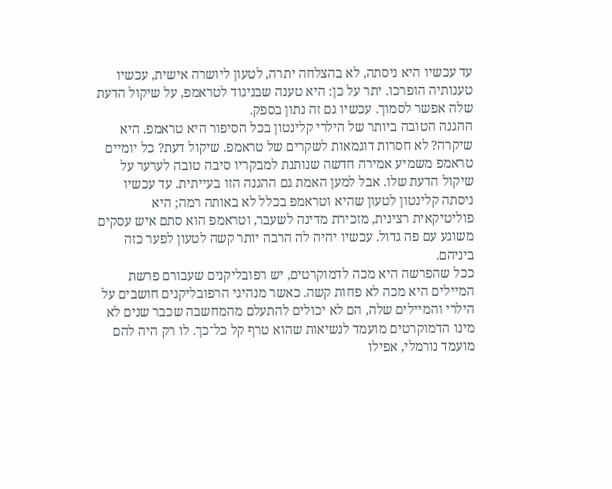עד עכשיו היא ניסתה, לא בהצלחה יתרה, לטעון ליושרה אישית, עכשיו טענותיה הופרכו. יתר על כן: היא טענה שבניגוד לטראמפ, על שיקול הדעת שלה אפשר לסמוך. עכשיו גם זה נתון בספק.
ההגנה הטובה ביותר של הילרי קלינטון בכל הסיפור היא טראמפ. היא שיקרה? לא חסרות דוגמאות לשקרים של טראמפ. שיקול דעת? כל יומיים טראמפ משמיע אמירה חדשה שנותנת למבקריו סיבה טובה לערער על שיקול הדעת שלו. אבל למען האמת גם ההגנה הזו בעייתית. עד עכשיו ניסתה קלינטון לטעון שהיא וטראמפ בכלל לא באותה רמה; היא פוליטיקאית רצינית, מזכירת מדינה לשעבר, וטראמפ הוא סתם איש עסקים משוגע עם פה גדול. עכשיו יהיה לה הרבה יותר קשה לטעון לפער כזה ביניהם.
ככל שהפרשה היא מכה לדמוקרטים, יש רפובליקנים שעבורם פרשת המיילים היא מכה לא פחות קשה. כאשר מנהיגי הרפובליקנים חושבים על הילרי והמיילים שלה, הם לא יכולים להתעלם מהמחשבה שכבר שנים לא מינו הדמוקרטים מועמד לנשיאות שהוא טרף קל כל־כך. לו רק היה להם מועמד נורמלי, אפילו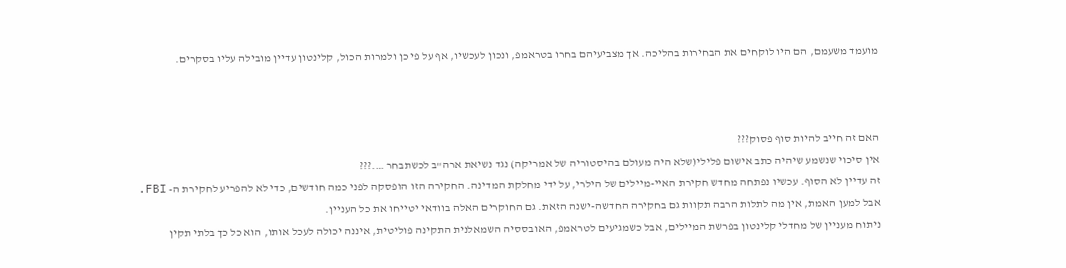מועמד משעמם, הם היו לוקחים את הבחירות בהליכה. אך מצביעיהם בחרו בטראמפ, ונכון לעכשיו, אף על פי כן ולמרות הכול, קלינטון עדיין מובילה עליו בסקרים.



האם זה חייב להיות סוף פסוק???
אין סיכוי שנשמע שיהיה כתב אישום פלילי(שלא היה מעולם בהיסטוריה של אמריקה) נגד נשיאת ארה"ב לכשתבחר ….???
זה עדיין לא הסוף. עכשיו נפתחה מחדש חקירת האיי-מיילים של הילרי, על ידי מחלקת המדינה. החקירה הזו הופסקה לפני כמה חודשים, כדי לא להפריע לחקירת ה- FBI.
אבל למען האמת, אין מה לתלות הרבה תקוות גם בחקירה החדשה-ישנה הזאת. גם החוקרים האלה בוודאי יטייחו את כל העניין.
ניתוח מעניין של מחדלי קלינטון בפרשת המיילים, אבל כשמגיעים לטראמפ, האובססיה השמאלנית התקינה פוליטית, איננה יכולה לעכל אותו, הוא כל כך בלתי תקין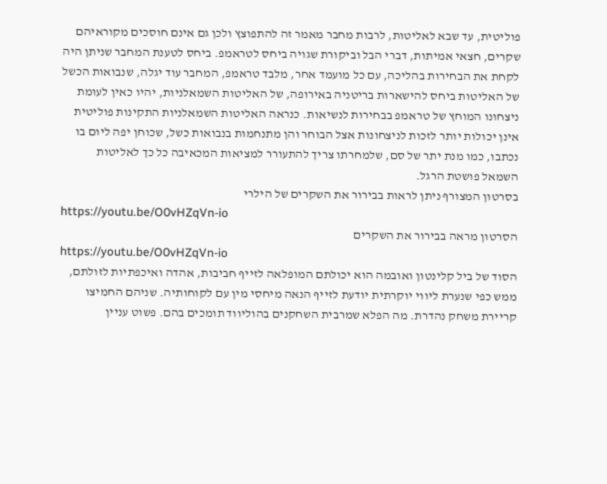פוליטית, עד שבא לאליטות, לרבות מחבר מאמר זה להתפוצץ ולכן גם אינם חוסכים מקוראיהם שקרים, חצאי אמיתות, דברי הבל וביקורת שגויה ביחס לטראמפ. ביחס לטענת המחבר שניתן היה לקחת את הבחירות בהליכה, עם כל מועמד אחר, מלבד טראמפ, המחבר עוד יגלה, שנבואות הכשל של האליטות ביחס להישארות בריטניה באירופה, של האליטות השמאלניות, יהיו כאין לעומת ניצחונו המוחץ של טראמפ בבחירות לנשיאות. כנראה האליטות השמאלניות התקינות פוליטית אינן יכולות יותר לזכות לניצחונות אצל הבוחר והן מתנחמות בנבואות כשל, שכוחן יפה ליום בו נכתבו, כמו מנת יתר של סם, שלמחרתו צריך להתעורר למציאות המכאיבה כל כך לאליטות השמאל פושטת הרגל.
בסרטון המצורף ניתן לראות בבירור את השקרים של הילרי
https://youtu.be/O0vHZqVn-io
הסרטון מראה בבירור את השקרים
https://youtu.be/O0vHZqVn-io
הסוד של ביל קלינטון ואובמה הוא יכולתם המופלאה לזייף חביבות, אהדה ואיכפתיות לזולתם, ממש כפי שנערת ליווי יוקרתית יודעת לזייף הנאה מיחסי מין עם לקוחותיה. שניהם החמיצו קריירת משחק נהדרת. מה הפלא שמרבית השחקנים בהוליווד תומכים בהם. פשוט עניין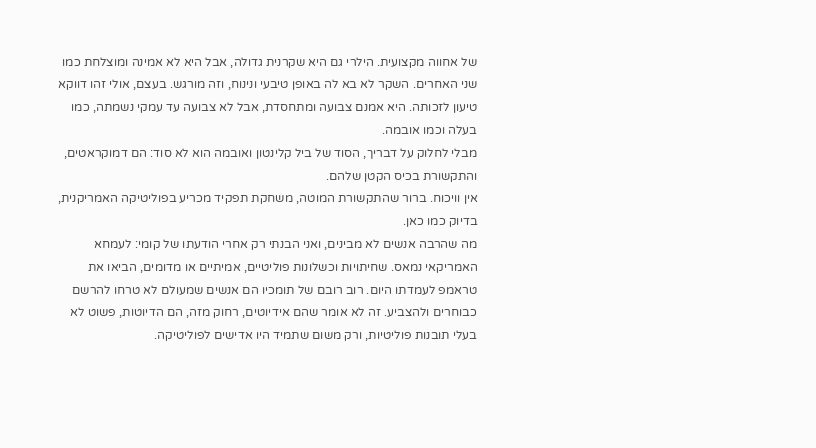של אחווה מקצועית. הילרי גם היא שקרנית גדולה, אבל היא לא אמינה ומוצלחת כמו שני האחרים. השקר לא בא לה באופן טיבעי ונינוח, וזה מורגש. בעצם, אולי זהו דווקא טיעון לזכותה. היא אמנם צבועה ומתחסדת, אבל לא צבועה עד עמקי נשמתה, כמו בעלה וכמו אובמה.
מבלי לחלוק על דבריך, הסוד של ביל קלינטון ואובמה הוא לא סוד: הם דמוקראטים, והתקשורת בכיס הקטן שלהם.
אין וויכוח. ברור שהתקשורת המוטה, משחקת תפקיד מכריע בפוליטיקה האמריקנית, בדיוק כמו כאן.
מה שהרבה אנשים לא מבינים, ואני הבנתי רק אחרי הודעתו של קומי: לעמחא האמריקאי נמאס. שחיתויות וכשלונות פוליטיים, אמיתיים או מדומים, הביאו את טראמפ לעמדתו היום. רוב רובם של תומכיו הם אנשים שמעולם לא טרחו להרשם כבוחרים ולהצביע. זה לא אומר שהם אידיוטים, רחוק מזה, הם הדיוטות, פשוט לא בעלי תובנות פוליטיות, ורק משום שתמיד היו אדישים לפוליטיקה.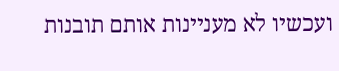ועכשיו לא מעניינות אותם תובנות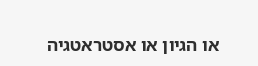או הגיון או אסטראטגיה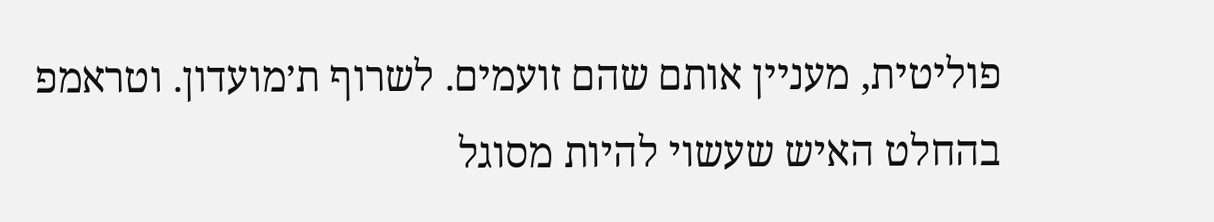פוליטית, מעניין אותם שהם זועמים. לשרוף ת׳מועדון. וטראמפ בהחלט האיש שעשוי להיות מסוגל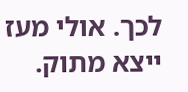לכך. אולי מעז ייצא מתוק.